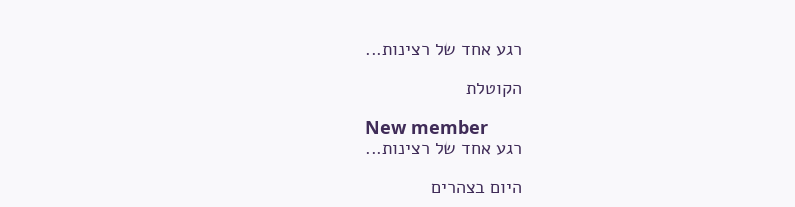רגע אחד של רצינות...

הקוטלת

New member
רגע אחד של רצינות...

היום בצהרים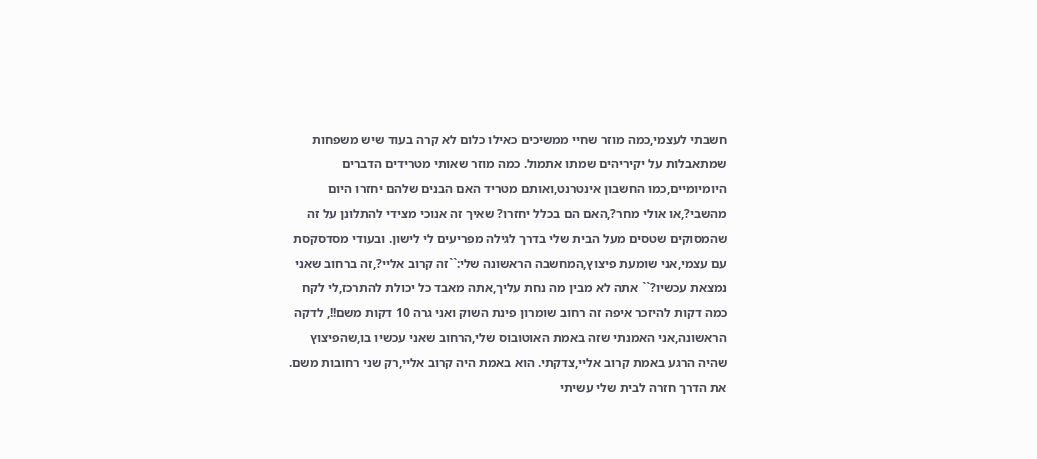חשבתי לעצמי,כמה מוזר שחיי ממשיכים כאילו כלום לא קרה בעוד שיש משפחות שמתאבלות על יקיריהים שמתו אתמול. כמה מוזר שאותי מטרידים הדברים היומיומיים,כמו החשבון אינטרנט,ואותם מטריד האם הבנים שלהם יחזרו היום מהשבי?,או אולי מחר?,האם הם בכלל יחזרו? שאיך זה אנוכי מצידי להתלונן על זה שהמסוקים שטסים מעל הבית שלי בדרך לגילה מפריעים לי לישון. ובעודי מסדסקסת עם עצמי,אני שומעת פיצוץ,המחשבה הראשונה שלי:``זה קרוב אליי?,זה ברחוב שאני נמצאת עכשיו?`` אתה לא מבין מה נחת עליך,אתה מאבד כל יכולת להתרכז,לי לקח כמה דקות להיזכר איפה זה רחוב שומרון פינת השוק ואני גרה 10 דקות משם!!, לדקה הראשונה,אני האמנתי שזה באמת האוטובוס שלי,הרחוב שאני עכשיו בו,שהפיצוץ שהיה הרגע באמת קרוב אליי,צדקתי. הוא באמת היה קרוב אליי,רק שני רחובות משם. את הדרך חזרה לבית שלי עשיתי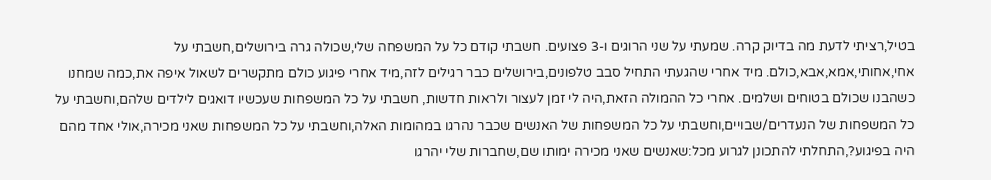בטיל,רציתי לדעת מה בדיוק קרה. שמעתי על שני הרוגים ו-3 פצועים. חשבתי קודם כל על המשפחה שלי,שכולה גרה בירושלים,חשבתי על אחי,אחותי,אמא,אבא,כולם. מיד אחרי שהגעתי התחיל סבב טלפונים,בירושלים כבר רגילים לזה,מיד אחרי פיגוע כולם מתקשרים לשאול איפה את,כמה שמחנו כשהבנו שכולם בטוחים ושלמים. אחרי כל ההמולה הזאת,היה לי זמן לעצור ולראות חדשות, חשבתי על כל המשפחות שעכשיו דואגים לילדים שלהם,וחשבתי על כל המשפחות של הנעדרים/שבויים,וחשבתי על כל המשפחות של האנשים שכבר נהרגו במהומות האלה,וחשבתי על כל המשפחות שאני מכירה,אולי אחד מהם היה בפיגוע?,התחלתי להתכונן לגרוע מכל:שאנשים שאני מכירה ימותו שם,שחברות שלי יהרגו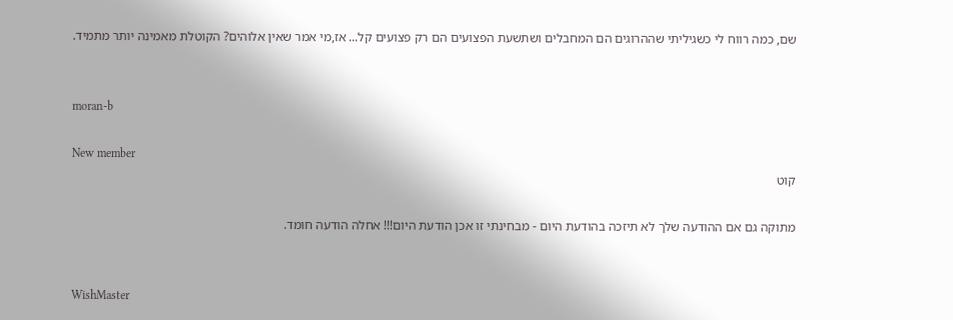שם, כמה רווח לי כשגיליתי שההרוגים הם המחבלים ושתשעת הפצועים הם רק פצועים קל... אז,מי אמר שאין אלוהים? הקוטלת מאמינה יותר מתמיד.


moran-b

New member
קוט

מתוקה גם אם ההודעה שלך לא תיזכה בהודעת היום - מבחינתי זו אכן הודעת היום!!! אחלה הודעה חומד.


WishMaster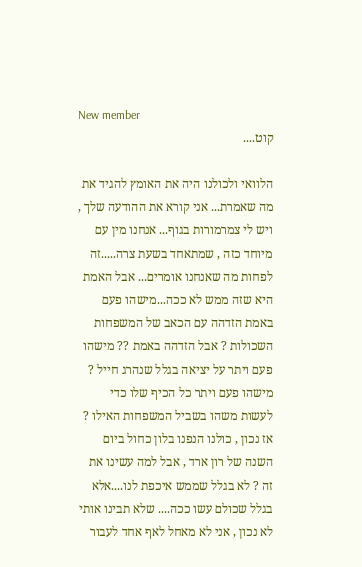New member
קוט....

הלוואי ולכולנו היה את האומץ להגיד את מה שאמרת... אני קורא את ההודעה שלך , ויש לי צמרמורות בגוף... אנחנו מין עם מיוחד כזה , שמתאחד בשעת צרה.....זה לפחות מה שאנחנו אומרים... אבל האמת היא שזה ממש לא ככה...מישהו פעם באמת הזדהה עם הכאב של המשפחות השכולות ? אבל הזדהה באמת ?? מישהו פעם ויתר על יציאה בגלל שנהרג חייל ? מישהו פעם ויתר כל הכיף שלו כדי לעשות משהו בשביל המשפחות האילו ? אז נכון , כולנו הנפנו בלון כחול ביום השנה של רון ארד , אבל למה עשינו את זה ? לא בגלל שממש איכפת לנו....אלא בגלל שכולם עשו ככה.... שלא תבינו אותי לא נכון , אני לא מאחל לאף אחד לעבור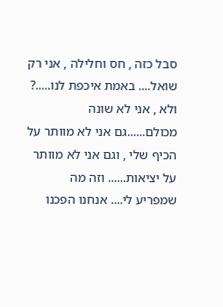סבל כזה , חס וחלילה , אני רק שואל.... באמת איכפת לנו.....? ולא , אני לא שונה מכולם......גם אני לא מוותר על הכיף שלי , וגם אני לא מוותר על יציאות...... וזה מה שמפריע לי.... אנחנו הפכנו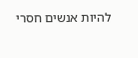להיות אנשים חסרי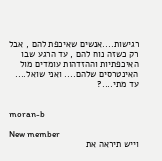רגישות....אנשים שאיכפת להם , אבל רק כשזה נוח להם , עד הרגע שבו האיכפתיות וההזדהות עומדים מול האינטרסים שלהם.... ואני שואל.... עד מתי....?


moran-b

New member
וייש תיראה את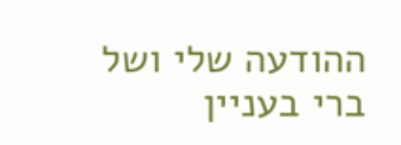ההודעה שלי ושל ברי בעניין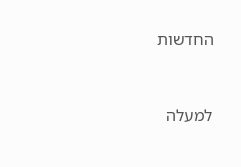החדשות


למעלה